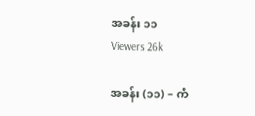အခန်း ၁၁
Viewers 26k

အခန်း (၁၁) – ကံ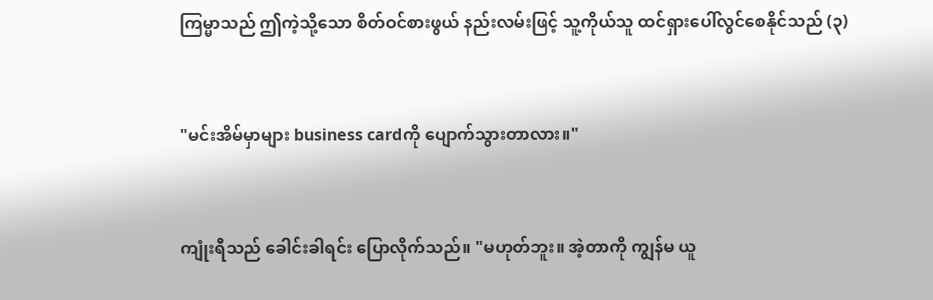ကြမ္မာသည် ဤကဲ့သို့သော စိတ်ဝင်စားဖွယ် နည်းလမ်းဖြင့် သူ့ကိုယ်သူ ထင်ရှားပေါ်လွင်စေနိုင်သည် (၃)


"မင်းအိမ်မှာများ business cardကို ပျောက်သွားတာလား။"


ကျုံးရီသည် ခေါင်းခါရင်း ပြောလိုက်သည်။ "မဟုတ်ဘူး။ အဲ့တာကို ကျွန်မ ယူ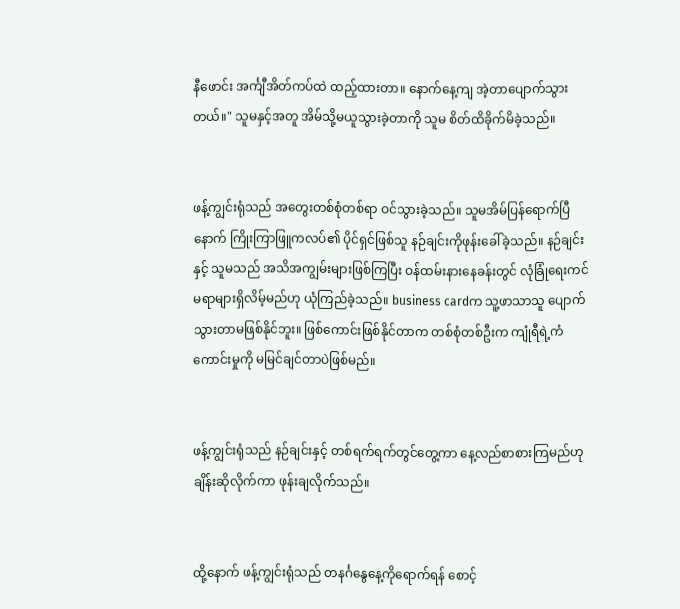နီဖောင်း အင်္ကျီအိတ်ကပ်ထဲ ထည့်ထားတာ။ နောက်နေ့ကျ အဲ့တာပျောက်သွားတယ်။" သူမနှင့်အတူ အိမ်သို့မယူသွားခဲ့တာကို သူမ စိတ်ထိခိုက်မိခဲ့သည်။


ဖန့်ကျွင်းရုံသည် အတွေးတစ်စုံတစ်ရာ ဝင်သွားခဲ့သည်။ သူမအိမ်ပြန်ရောက်ပြီနောက် ကြိုးကြာဖြူကလပ်၏ ပိုင်ရှင်ဖြစ်သူ နဉ်ချင်းကိုဖုန်း‌ခေါ်ခဲ့သည်။ နဉ်ချင်းနှင့် သူမသည် အသိအကျွမ်းများဖြစ်ကြပြီး ဝန်ထမ်းနားနေခန်းတွင် ‌လုံခြုံရေးကင်မရာများရှိလိမ့်မည်ဟု ယုံကြည်ခဲ့သည်။ business cardက သူ့ဖာသာသူ ပျောက်သွားတာမဖြစ်နိုင်ဘူး။ ဖြစ်ကောင်းဖြစ်နိုင်တာက တစ်စုံတစ်ဦးက ကျုံရီရဲ့ကံကောင်းမှုကို မမြင်ချင်တာပဲဖြစ်မည်။


ဖန့်ကျွင်းရုံသည် နဉ်ချင်းနှင့် တစ်ရက်ရက်တွင်တွေ့ကာ နေ့လည်စာစားကြမည်ဟု ချိန်းဆိုလိုက်ကာ ဖုန်းချလိုက်သည်။


ထို့နောက် ဖန့်ကျွင်းရုံသည် တနင်္ဂနွေနေ့ကိုရောက်ရန် စောင့်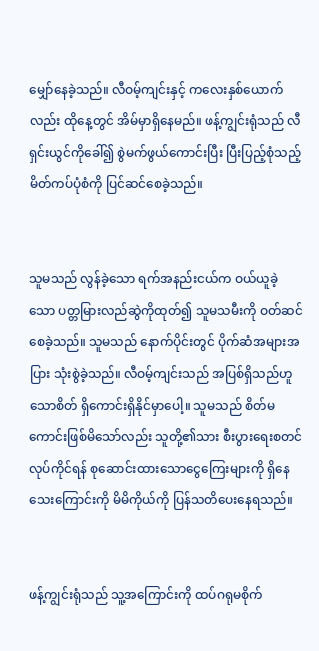မျှော်နေခဲ့သည်။ လီဝမ့်ကျင်းနှင့် ကလေးနှစ်ယောက်လည်း ထိုနေ့တွင် အိမ်မှာရှိနေမည်။ ဖန့်ကျွင်းရုံသည် လီရှင်းယွင်ကိုခေါ်၍ စွဲမက်ဖွယ်ကောင်းပြီး ပြီးပြည့်စုံသည့် မိတ်ကပ်ပုံစံကို ပြင်ဆင်စေခဲ့သည်။


သူမသည် လွန်ခဲ့သော ရက်အနည်းငယ်က ဝယ်ယူခဲ့သော ပတ္တမြားလည်ဆွဲကိုထုတ်၍ သူမသမီးကို ဝတ်ဆင်စေခဲ့သည်။ သူမသည် နောက်ပိုင်းတွင် ပိုက်ဆံအများအပြား သုံးစွဲခဲ့သည်။ လီဝမ့်ကျင်းသည် အပြစ်ရှိသည်ဟူသောစိတ် ရှိကောင်းရှိနိုင်မှာ‌ပေါ့။ သူမသည် စိတ်မကောင်းဖြစ်မိသော်လည်း သူတို့၏သား စီးပွားရေးစတင်လုပ်ကိုင်ရန် စုဆောင်းထားသောငွေကြေးများကို ရှိနေသေးကြောင်းကို မိမိကိုယ်ကို ပြန်သတိပေးနေရသည်။


ဖန့်ကျွင်းရုံသည် သူ့အ‌ကြောင်းကို ထပ်ဂရုမစိုက်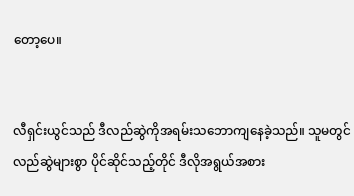တော့ပေ။


လီရှင်းယွင်သည် ဒီလည်ဆွဲကိုအရမ်းသဘောကျနေခဲ့သည်။ သူမတွင် လည်ဆွဲများစွာ ပိုင်ဆိုင်သည့်တိုင် ဒီလိုအရွယ်အစား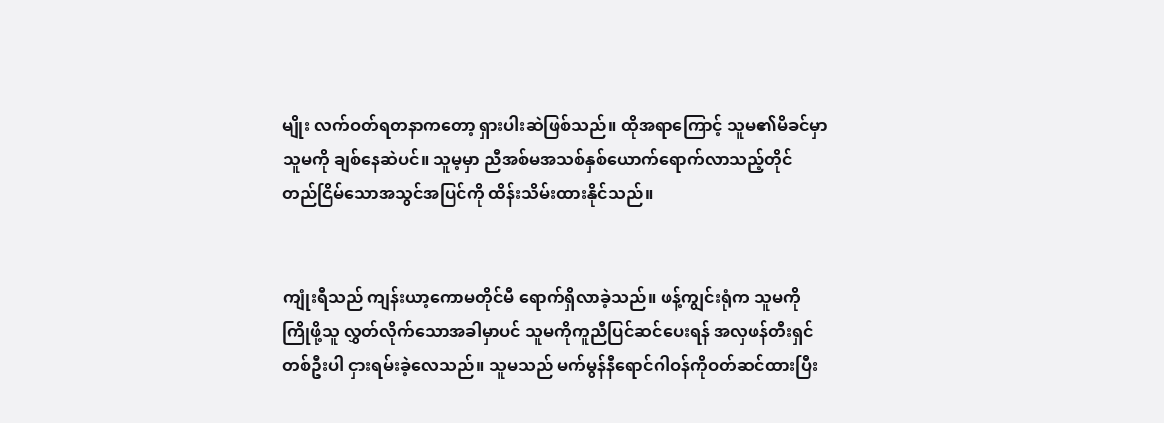မျိုး လက်ဝတ်ရတနာကတော့ ရှားပါး‌ဆဲဖြစ်သည်။ ထိုအရာကြောင့် သူမ၏မိခင်မှာ သူမကို ချစ်နေဆဲပင်။ သူမ့မှာ ညီအစ်မအသစ်နှစ်ယောက်ရောက်လာသည့်တိုင် တည်ငြိမ်သောအသွင်အပြင်ကို ထိန်းသိမ်းထားနိုင်သည်။


ကျုံးရီသည် ကျန်းယာ့ကောမတိုင်မီ ရောက်ရှိလာခဲ့သည်။ ဖန့်ကျွင်းရုံက သူမကိုကြိုဖို့သူ လွှတ်လိုက်သောအခါမှာပင် သူမကိုကူညီပြင်ဆင်ပေးရန် အလှဖန်တီးရှင်တစ်ဦးပါ ငှားရမ်းခဲ့လေသည်။ သူမသည် မက်မွန်နီရောင်ဂါဝန်ကိုဝတ်ဆင်ထားပြီး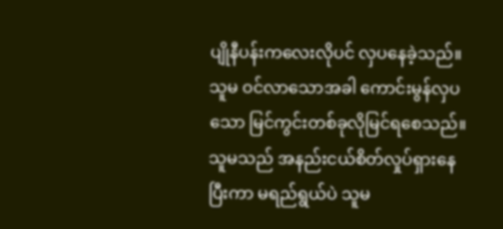ပျိုနီပန်းကလေးလိုပင် လှပနေခဲ့သည်။ သူမ ဝင်လာသောအခါ ကောင်းမွန်‌လှပသော မြင်ကွင်းတစ်ခုလိုမြင်ရစေသည်။ သူမသည် အနည်းငယ်စိတ်လှုပ်ရှားနေပြီးကာ မရည်ရွယ်ပဲ သူမ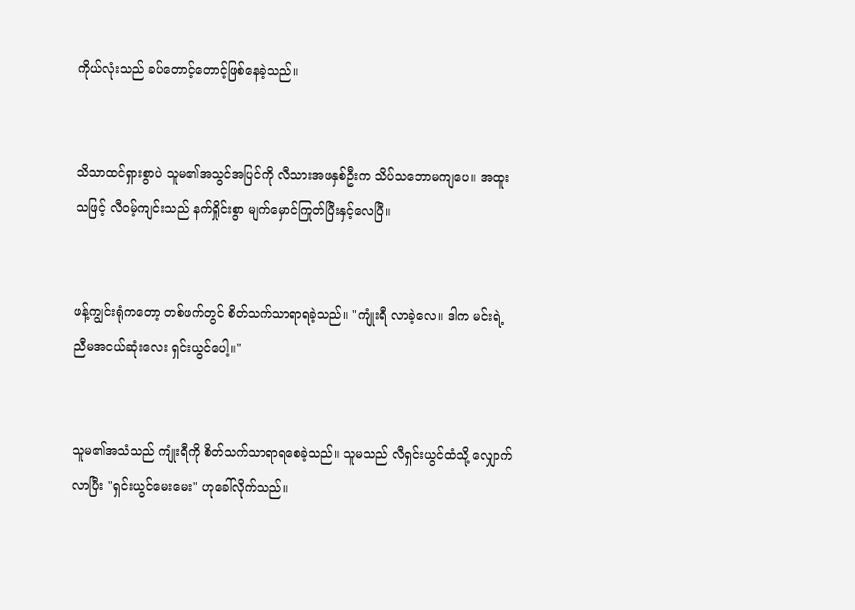ကိုယ်လုံးသည် ခပ်တောင့်တောင့်ဖြစ်နေခဲ့သည်။


သိသာထင်ရှားစွာပဲ သူမ၏အသွင်အပြင်ကို လီသားအဖနှစ်ဦးက သိပ်သဘောမကျပေ။ အထူးသဖြင့် လီဝမ့်ကျင်းသည် နက်ရှိုင်းစွာ မျက်မှောင်ကြုတ်ပြီးနှင့်‌လေပြီ။


ဖန့်ကျွင်းရုံကတော့ တစ်ဖက်တွင် စိတ်သက်သာရာရခဲ့သည်။ "ကျုံးရီ လာခဲ့လေ။ ဒါ‌က မင်းရဲ့ညီမအငယ်ဆုံးလေး ရှင်းယွင်‌ပေါ့။"


သူမ၏အသံသည် ကျုံးရီကို စိတ်သက်သာရာရစေခဲ့သည်။ သူမသည် လီရှင်းယွင်ထံသို့ လျှောက်လာပြီး "ရှင်းယွင်မေးမေး" ဟုခေါ်လိုက်သည်။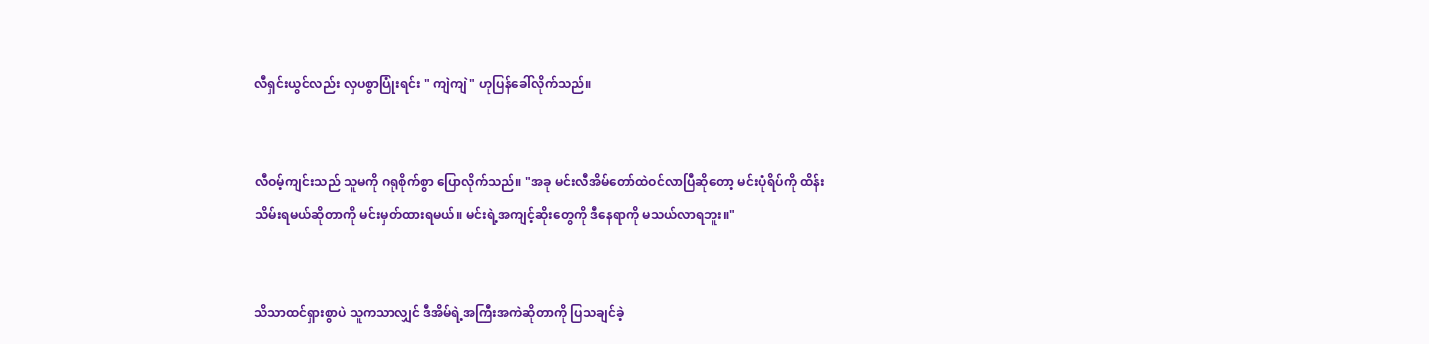လီရှင်းယွင်လည်း လှပစွာပြုံးရင်း " ကျဲကျဲ" ဟုပြန်ခေါ်လိုက်သည်။


လီဝမ့်ကျင်းသည် သူမကို ဂရုစိုက်စွာ ပြောလိုက်သည်။ "အခု မင်းလီအိမ်တော်ထဲဝင်လာပြီဆိုတော့ မင်းပုံရိပ်ကို ထိန်းသိမ်းရမယ်ဆိုတာကို မင်းမှတ်ထားရမယ်။ မင်းရဲ့အကျင့်ဆိုးတွေကို ဒီနေရာကို မသယ်လာရဘူး။"


သိသာထင်ရှားစွာပဲ သူကသာလျှင် ဒီအိမ်ရဲ့အကြီးအကဲဆိုတာကို ပြသချင်ခဲ့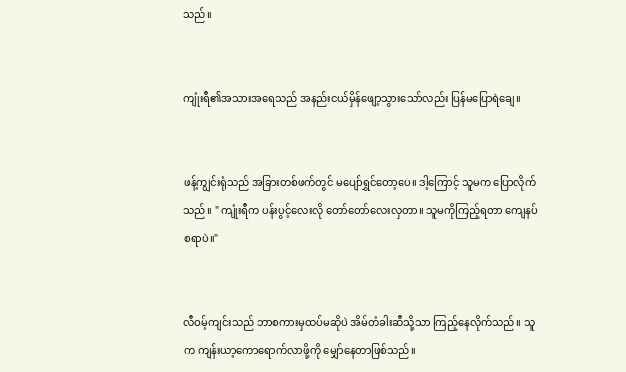သည်။


ကျုံးရီ၏အသားအရေ‌သည် အနည်းငယ်မှိန်ဖျော့သွားသော်လည်း ပြန်မပြောရဲချေ။


ဖန့်ကျွင်းရုံသည် အခြားတစ်ဖက်တွင် မပျော်ရွှင်တော့ပေ။ ဒါ့ကြောင့် သူမက ပြောလိုက်သည်။ " ကျုံးရီက ပန်းပွင့်‌လေးလို တော်တော်လေးလှတာ။ သူမကိုကြည့်ရတာ ကျေနပ်စရာပဲ။"


လီဝမ့်ကျင်းသည် ဘာစကားမှထပ်မဆိုပဲ အိမ်တံခါးဆီသို့သာ ကြည့်နေလိုက်သည်။ သူက ကျန်းယာ့ကောရောက်လာဖို့ကို မျှော်နေတာဖြစ်သည်။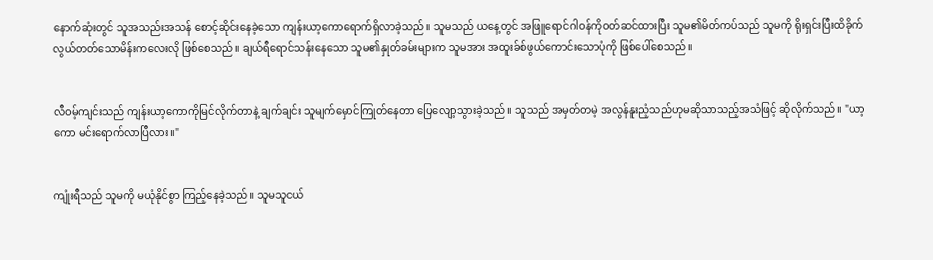နောက်ဆုံးတွင် သူအသည်းအသန် စောင့်ဆိုင်းနေခဲ့သော ကျန်းယာ့ကောရောက်ရှိလာခဲ့သည်။ သူမသည် ယနေ့တွင် အဖြူရောင်ဂါဝန်ကိုဝတ်ဆင်ထားပြီး သူမ၏မိတ်ကပ်သည် သူမကို ရိုးရှင်းပြီးထိခိုက်လွယ်တတ်သောမိန်းကလေးလို ဖြစ်စေသည်။ ချယ်ရီရောင်သန်းနေသော သူမ၏နှုတ်ခမ်းများက သူမအား အထူးခ်စ်ဖွယ်ကောင်းသောပုံကို ဖြစ်ပေါ်စေသည်။


လီဝမ့်ကျင်းသည် ကျန်းယာ့ကောကိုမြင်လိုက်တာနဲ့ ချက်ချင်း သူမျက်မှောင်ကြုတ်နေတာ ပြေလျော့သွားခဲ့သည်။ သူသည် အမှတ်တမဲ့ အလွန်နူးညံ့သည်ဟုမဆိုသာသည့်အသံဖြင့် ဆိုလိုက်သည်။ "ယာ့ကော မင်းရောက်လာပြီလား။"


ကျုံးရီသည် သူမကို မယုံနိုင်စွာ ကြည့်နေခဲ့သည်။ သူမသူငယ်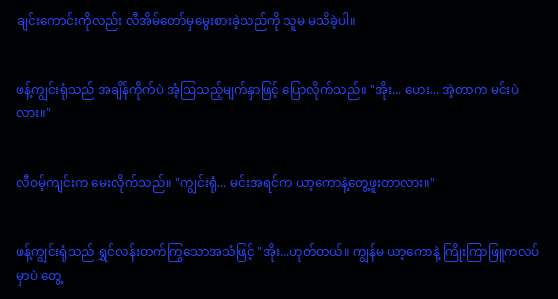ချင်းကောင်းကိုလည်း လီအိမ်တော်မှမွေးစားခဲ့သည်ကို သူမ မသိခဲ့ပါ။


ဖန့်ကျွင်းရုံသည် အချိန်ကိုက်ပဲ အံ့ဩသည့်မျက်နှာဖြင့် ‌ပြောလိုက်သည်။ "အိုး... ဟေး... အဲ့တာက မင်းပဲလား။"


လီဝမ့်ကျင်းက မေးလိုက်သည်။ "ကျွင်းရုံ... မင်းအရင်က ယာ့ကောနဲ့တွေ့ဖူးတာလား။"


ဖန့်ကျွင်းရုံသည် ရွှင်လန်းတက်ကြွသောအသံဖြင့် "အိုး...ဟုတ်တယ်‌။ ကျွန်မ ယာ့ကောနဲ့ ကြိုးကြာဖြူကလပ်မှာပဲ တွေ့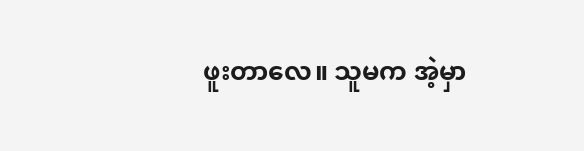ဖူးတာလေ။ သူမက အဲ့မှာ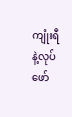ကျုံးရီနဲ့လုပ်ဖော်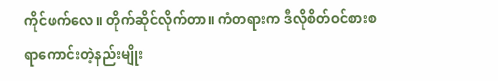ကိုင်ဖက်လေ။ တိုက်ဆိုင်လိုက်တာ။ ကံတရားက ဒီလိုစိတ်ဝင်စားစရာ‌ကောင်းတဲ့နည်းမျိုး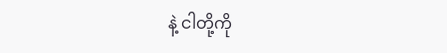နဲ့ ငါတို့ကို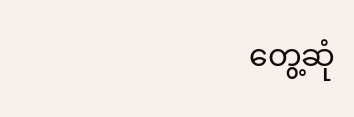တွေ့ဆုံ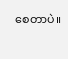စေတာပဲ။